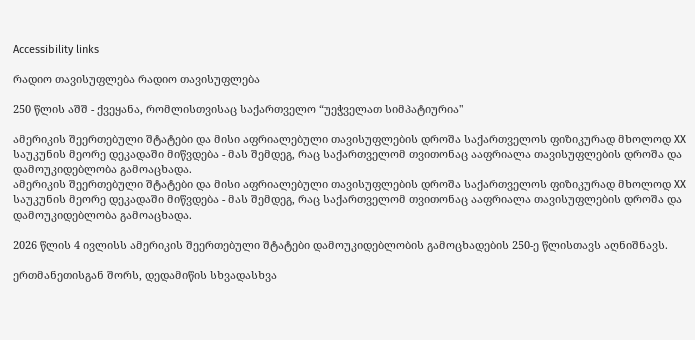Accessibility links

რადიო თავისუფლება რადიო თავისუფლება

250 წლის აშშ - ქვეყანა, რომლისთვისაც საქართველო “უეჭველათ სიმპატიურია"

ამერიკის შეერთებული შტატები და მისი აფრიალებული თავისუფლების დროშა საქართველოს ფიზიკურად მხოლოდ XX საუკუნის მეორე დეკადაში მიწვდება - მას შემდეგ, რაც საქართველომ თვითონაც ააფრიალა თავისუფლების დროშა და დამოუკიდებლობა გამოაცხადა.
ამერიკის შეერთებული შტატები და მისი აფრიალებული თავისუფლების დროშა საქართველოს ფიზიკურად მხოლოდ XX საუკუნის მეორე დეკადაში მიწვდება - მას შემდეგ, რაც საქართველომ თვითონაც ააფრიალა თავისუფლების დროშა და დამოუკიდებლობა გამოაცხადა.

2026 წლის 4 ივლისს ამერიკის შეერთებული შტატები დამოუკიდებლობის გამოცხადების 250-ე წლისთავს აღნიშნავს.

ერთმანეთისგან შორს, დედამიწის სხვადასხვა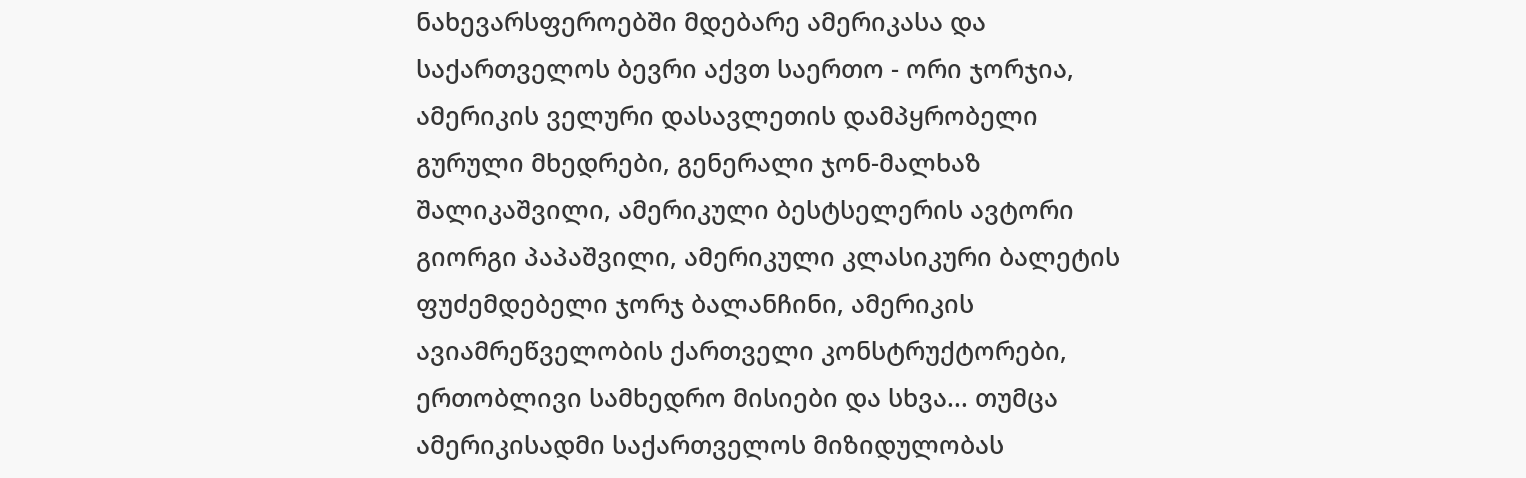ნახევარსფეროებში მდებარე ამერიკასა და საქართველოს ბევრი აქვთ საერთო - ორი ჯორჯია, ამერიკის ველური დასავლეთის დამპყრობელი გურული მხედრები, გენერალი ჯონ-მალხაზ შალიკაშვილი, ამერიკული ბესტსელერის ავტორი გიორგი პაპაშვილი, ამერიკული კლასიკური ბალეტის ფუძემდებელი ჯორჯ ბალანჩინი, ამერიკის ავიამრეწველობის ქართველი კონსტრუქტორები, ერთობლივი სამხედრო მისიები და სხვა... თუმცა ამერიკისადმი საქართველოს მიზიდულობას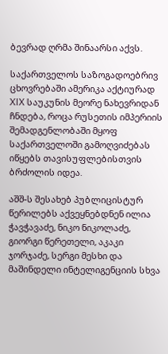ბევრად ღრმა შინაარსი აქვს.

საქართველოს საზოგადოებრივ ცხოვრებაში ამერიკა აქტიურად XIX საუკუნის მეორე ნახევრიდან ჩნდება, როცა რუსეთის იმპერიის შემადგენლობაში მყოფ საქართველოში გამოღვიძებას იწყებს თავისუფლებისთვის ბრძოლის იდეა.

აშშ-ს შესახებ პუბლიცისტურ წერილებს აქვეყნებდნენ ილია ჭავჭავაძე, ნიკო ნიკოლაძე, გიორგი წერეთელი, აკაკი ჯორჯაძე, სერგი მესხი და მაშინდელი ინტელიგენციის სხვა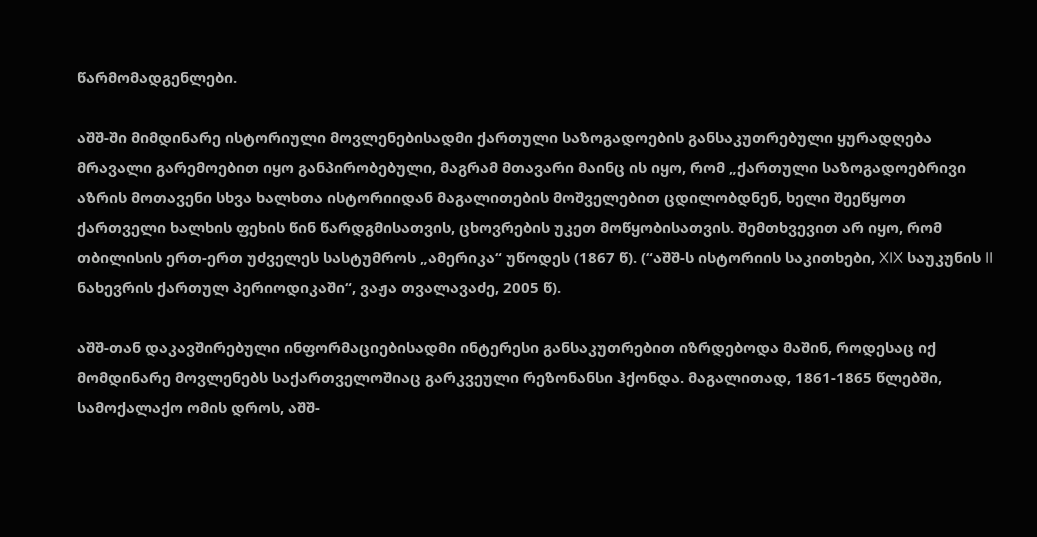წარმომადგენლები.

აშშ-ში მიმდინარე ისტორიული მოვლენებისადმი ქართული საზოგადოების განსაკუთრებული ყურადღება მრავალი გარემოებით იყო განპირობებული, მაგრამ მთავარი მაინც ის იყო, რომ „ქართული საზოგადოებრივი აზრის მოთავენი სხვა ხალხთა ისტორიიდან მაგალითების მოშველებით ცდილობდნენ, ხელი შეეწყოთ ქართველი ხალხის ფეხის წინ წარდგმისათვის, ცხოვრების უკეთ მოწყობისათვის. შემთხვევით არ იყო, რომ თბილისის ერთ-ერთ უძველეს სასტუმროს „ამერიკა“ უწოდეს (1867 წ). (“აშშ-ს ისტორიის საკითხები, XIX საუკუნის II ნახევრის ქართულ პერიოდიკაში“, ვაჟა თვალავაძე, 2005 წ).

აშშ-თან დაკავშირებული ინფორმაციებისადმი ინტერესი განსაკუთრებით იზრდებოდა მაშინ, როდესაც იქ მომდინარე მოვლენებს საქართველოშიაც გარკვეული რეზონანსი ჰქონდა. მაგალითად, 1861-1865 წლებში, სამოქალაქო ომის დროს, აშშ-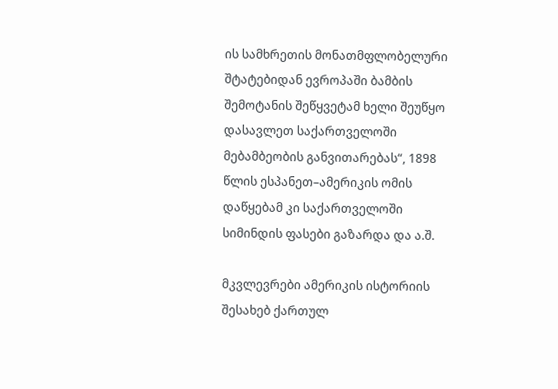ის სამხრეთის მონათმფლობელური შტატებიდან ევროპაში ბამბის შემოტანის შეწყვეტამ ხელი შეუწყო დასავლეთ საქართველოში მებამბეობის განვითარებას“, 1898 წლის ესპანეთ–ამერიკის ომის დაწყებამ კი საქართველოში სიმინდის ფასები გაზარდა და ა.შ.

მკვლევრები ამერიკის ისტორიის შესახებ ქართულ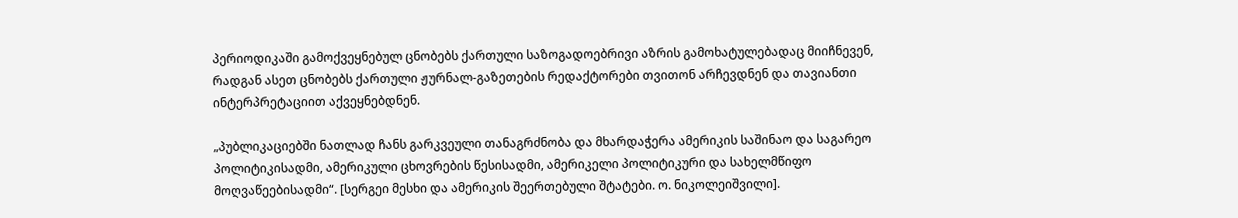პერიოდიკაში გამოქვეყნებულ ცნობებს ქართული საზოგადოებრივი აზრის გამოხატულებადაც მიიჩნევენ, რადგან ასეთ ცნობებს ქართული ჟურნალ-გაზეთების რედაქტორები თვითონ არჩევდნენ და თავიანთი ინტერპრეტაციით აქვეყნებდნენ.

„პუბლიკაციებში ნათლად ჩანს გარკვეული თანაგრძნობა და მხარდაჭერა ამერიკის საშინაო და საგარეო პოლიტიკისადმი, ამერიკული ცხოვრების წესისადმი, ამერიკელი პოლიტიკური და სახელმწიფო მოღვაწეებისადმი“. [სერგეი მესხი და ამერიკის შეერთებული შტატები. ო. ნიკოლეიშვილი].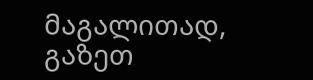მაგალითად, გაზეთ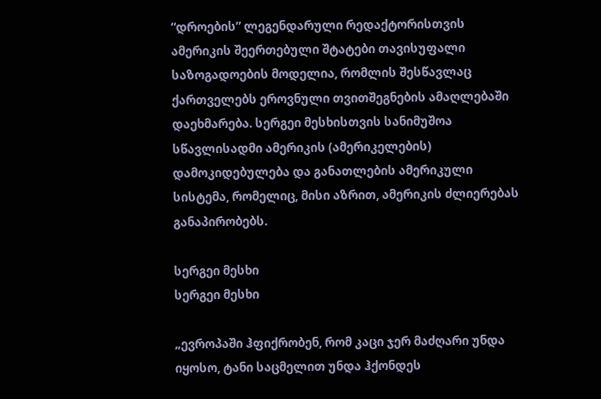“დროების” ლეგენდარული რედაქტორისთვის ამერიკის შეერთებული შტატები თავისუფალი საზოგადოების მოდელია, რომლის შესწავლაც ქართველებს ეროვნული თვითშეგნების ამაღლებაში დაეხმარება. სერგეი მესხისთვის სანიმუშოა სწავლისადმი ამერიკის (ამერიკელების) დამოკიდებულება და განათლების ამერიკული სისტემა, რომელიც, მისი აზრით, ამერიკის ძლიერებას განაპირობებს.

სერგეი მესხი
სერგეი მესხი

„ევროპაში ჰფიქრობენ, რომ კაცი ჯერ მაძღარი უნდა იყოსო, ტანი საცმელით უნდა ჰქონდეს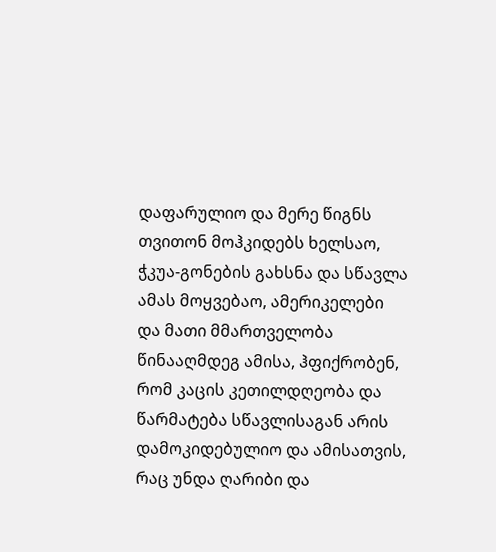დაფარულიო და მერე წიგნს თვითონ მოჰკიდებს ხელსაო, ჭკუა-გონების გახსნა და სწავლა ამას მოყვებაო, ამერიკელები და მათი მმართველობა წინააღმდეგ ამისა, ჰფიქრობენ, რომ კაცის კეთილდღეობა და წარმატება სწავლისაგან არის დამოკიდებულიო და ამისათვის, რაც უნდა ღარიბი და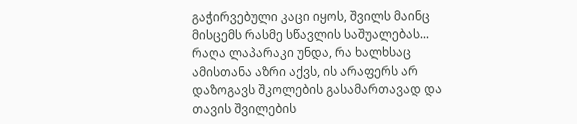გაჭირვებული კაცი იყოს, შვილს მაინც მისცემს რასმე სწავლის საშუალებას... რაღა ლაპარაკი უნდა, რა ხალხსაც ამისთანა აზრი აქვს, ის არაფერს არ დაზოგავს შკოლების გასამართავად და თავის შვილების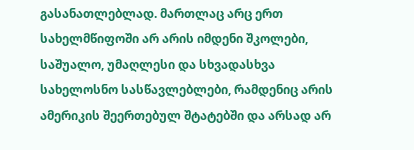გასანათლებლად. მართლაც არც ერთ სახელმწიფოში არ არის იმდენი შკოლები, საშუალო, უმაღლესი და სხვადასხვა სახელოსნო სასწავლებლები, რამდენიც არის ამერიკის შეერთებულ შტატებში და არსად არ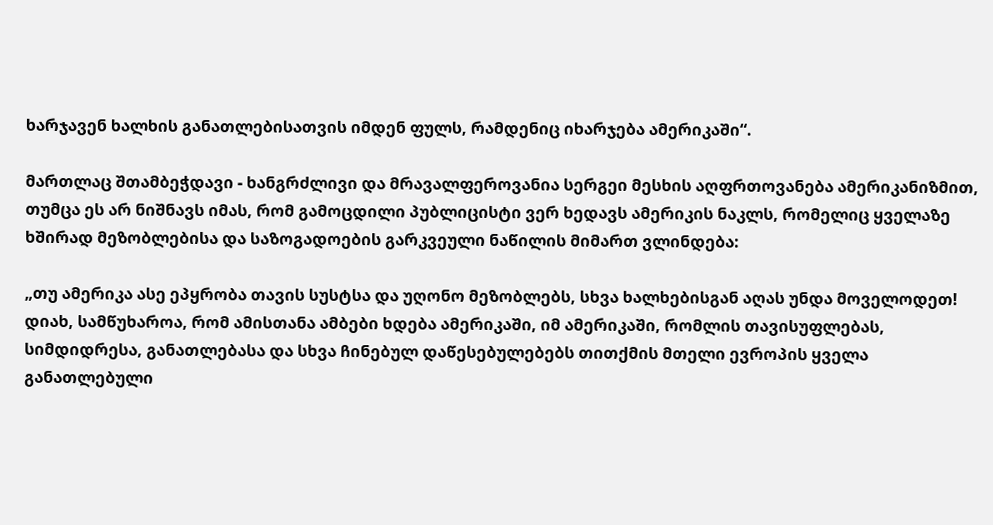ხარჯავენ ხალხის განათლებისათვის იმდენ ფულს, რამდენიც იხარჯება ამერიკაში“.

მართლაც შთამბეჭდავი - ხანგრძლივი და მრავალფეროვანია სერგეი მესხის აღფრთოვანება ამერიკანიზმით, თუმცა ეს არ ნიშნავს იმას, რომ გამოცდილი პუბლიცისტი ვერ ხედავს ამერიკის ნაკლს, რომელიც ყველაზე ხშირად მეზობლებისა და საზოგადოების გარკვეული ნაწილის მიმართ ვლინდება:

„თუ ამერიკა ასე ეპყრობა თავის სუსტსა და უღონო მეზობლებს, სხვა ხალხებისგან აღას უნდა მოველოდეთ! დიახ, სამწუხაროა, რომ ამისთანა ამბები ხდება ამერიკაში, იმ ამერიკაში, რომლის თავისუფლებას, სიმდიდრესა, განათლებასა და სხვა ჩინებულ დაწესებულებებს თითქმის მთელი ევროპის ყველა განათლებული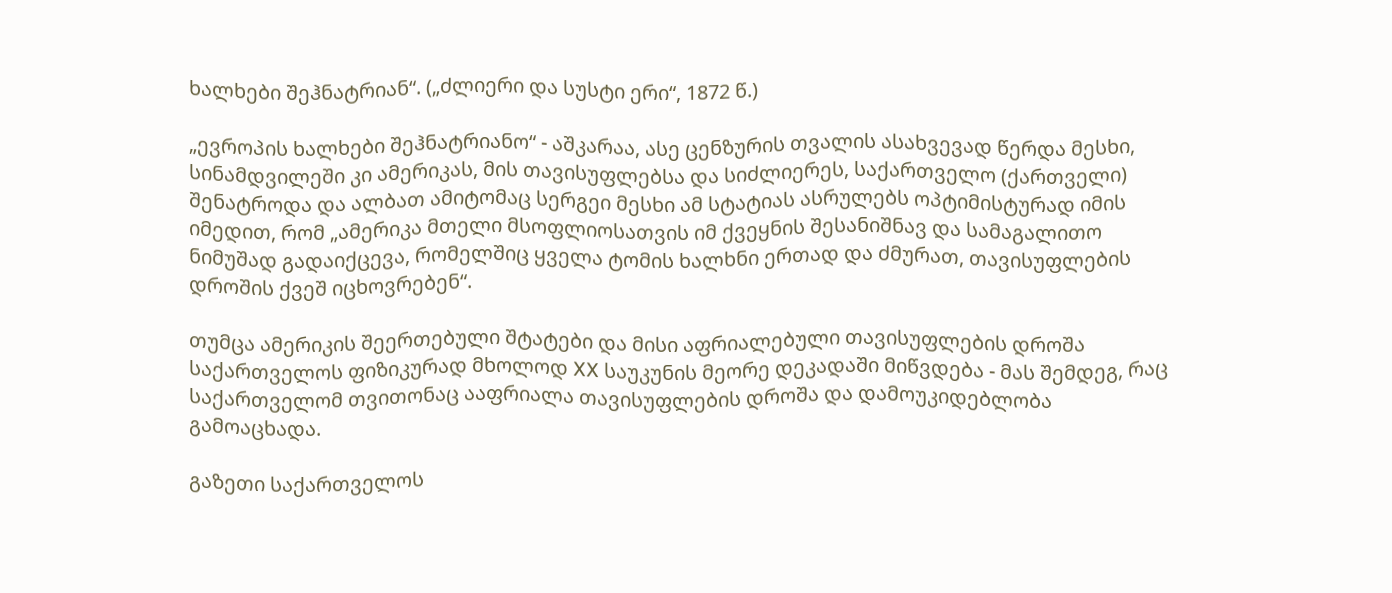ხალხები შეჰნატრიან“. („ძლიერი და სუსტი ერი“, 1872 წ.)

„ევროპის ხალხები შეჰნატრიანო“ - აშკარაა, ასე ცენზურის თვალის ასახვევად წერდა მესხი, სინამდვილეში კი ამერიკას, მის თავისუფლებსა და სიძლიერეს, საქართველო (ქართველი) შენატროდა და ალბათ ამიტომაც სერგეი მესხი ამ სტატიას ასრულებს ოპტიმისტურად იმის იმედით, რომ „ამერიკა მთელი მსოფლიოსათვის იმ ქვეყნის შესანიშნავ და სამაგალითო ნიმუშად გადაიქცევა, რომელშიც ყველა ტომის ხალხნი ერთად და ძმურათ, თავისუფლების დროშის ქვეშ იცხოვრებენ“.

თუმცა ამერიკის შეერთებული შტატები და მისი აფრიალებული თავისუფლების დროშა საქართველოს ფიზიკურად მხოლოდ XX საუკუნის მეორე დეკადაში მიწვდება - მას შემდეგ, რაც საქართველომ თვითონაც ააფრიალა თავისუფლების დროშა და დამოუკიდებლობა გამოაცხადა.

გაზეთი საქართველოს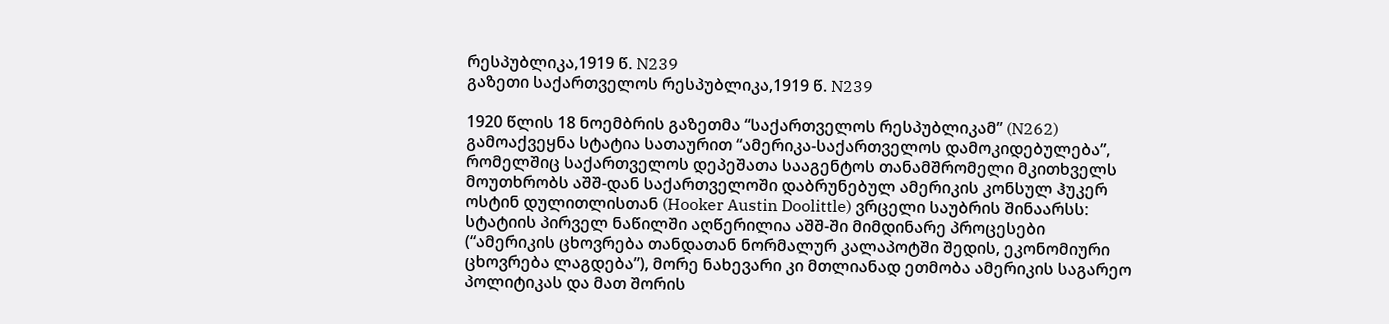რესპუბლიკა,1919 წ. N239
გაზეთი საქართველოს რესპუბლიკა,1919 წ. N239

1920 წლის 18 ნოემბრის გაზეთმა “საქართველოს რესპუბლიკამ” (N262) გამოაქვეყნა სტატია სათაურით “ამერიკა-საქართველოს დამოკიდებულება”, რომელშიც საქართველოს დეპეშათა სააგენტოს თანამშრომელი მკითხველს მოუთხრობს აშშ-დან საქართველოში დაბრუნებულ ამერიკის კონსულ ჰუკერ ოსტინ დულითლისთან (Hooker Austin Doolittle) ვრცელი საუბრის შინაარსს: სტატიის პირველ ნაწილში აღწერილია აშშ-ში მიმდინარე პროცესები (“ამერიკის ცხოვრება თანდათან ნორმალურ კალაპოტში შედის, ეკონომიური ცხოვრება ლაგდება”), მორე ნახევარი კი მთლიანად ეთმობა ამერიკის საგარეო პოლიტიკას და მათ შორის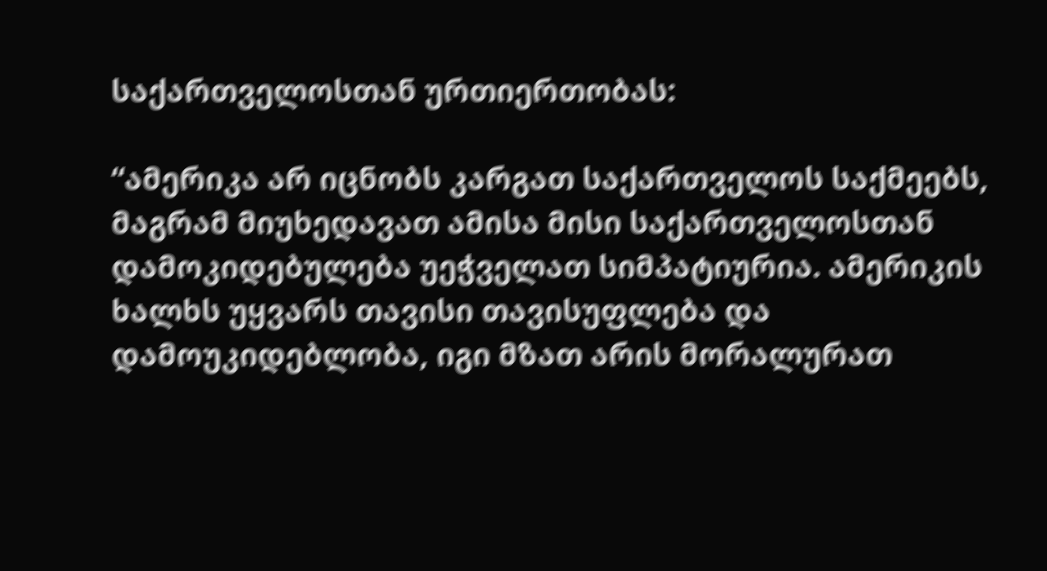საქართველოსთან ურთიერთობას:

“ამერიკა არ იცნობს კარგათ საქართველოს საქმეებს, მაგრამ მიუხედავათ ამისა მისი საქართველოსთან დამოკიდებულება უეჭველათ სიმპატიურია. ამერიკის ხალხს უყვარს თავისი თავისუფლება და დამოუკიდებლობა, იგი მზათ არის მორალურათ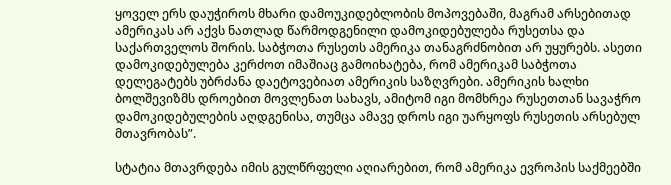ყოველ ერს დაუჭიროს მხარი დამოუკიდებლობის მოპოვებაში, მაგრამ არსებითად ამერიკას არ აქვს ნათლად წარმოდგენილი დამოკიდებულება რუსეთსა და საქართველოს შორის. საბჭოთა რუსეთს ამერიკა თანაგრძნობით არ უყურებს. ასეთი დამოკიდებულება კერძოთ იმაშიაც გამოიხატება, რომ ამერიკამ საბჭოთა დელეგატებს უბრძანა დაეტოვებიათ ამერიკის საზღვრები. ამერიკის ხალხი ბოლშევიზმს დროებით მოვლენათ სახავს, ამიტომ იგი მომხრეა რუსეთთან სავაჭრო დამოკიდებულების აღდგენისა, თუმცა ამავე დროს იგი უარყოფს რუსეთის არსებულ მთავრობას”.

სტატია მთავრდება იმის გულწრფელი აღიარებით, რომ ამერიკა ევროპის საქმეებში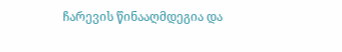ჩარევის წინააღმდეგია და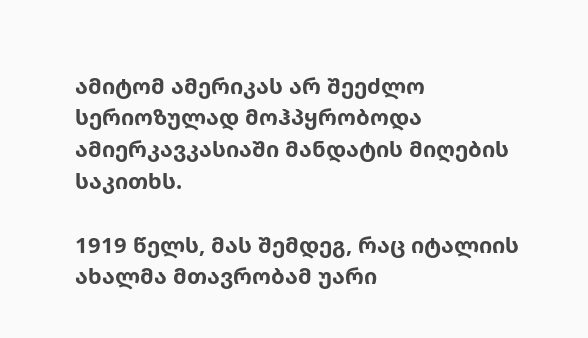ამიტომ ამერიკას არ შეეძლო სერიოზულად მოჰპყრობოდა ამიერკავკასიაში მანდატის მიღების საკითხს.

1919 წელს, მას შემდეგ, რაც იტალიის ახალმა მთავრობამ უარი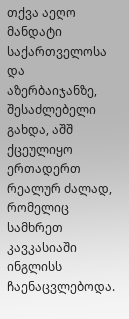თქვა აეღო მანდატი საქართველოსა და აზერბაიჯანზე, შესაძლებელი გახდა, აშშ ქცეულიყო ერთადერთ რეალურ ძალად, რომელიც სამხრეთ კავკასიაში ინგლისს ჩაენაცვლებოდა.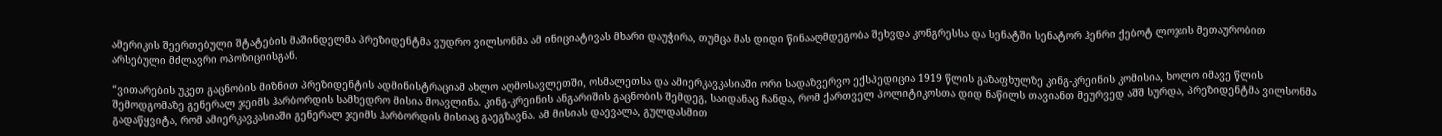ამერიკის შეერთებული შტატების მაშინდელმა პრეზიდენტმა ვუდრო ვილსონმა ამ ინიციატივას მხარი დაუჭირა, თუმცა მას დიდი წინააღმდეგობა შეხვდა კონგრესსა და სენატში სენატორ ჰენრი ქებოტ ლოჯის მეთაურობით არსებული მძლავრი ოპოზიციისგან.

“ვითარების უკეთ გაცნობის მიზნით პრეზიდენტის ადმინისტრაციამ ახლო აღმოსავლეთში, ოსმალეთსა და ამიერკავკასიაში ორი სადაზვერვო ექსპედიცია 1919 წლის გაზაფხულზე კინგ-კრეინის კომისია, ხოლო იმავე წლის შემოდგომაზე გენერალ ჯეიმს ჰარბორდის სამხედრო მისია მოავლინა. კინგ-კრეინის ანგარიშის გაცნობის შემდეგ, საიდანაც ჩანდა, რომ ქართველ პოლიტიკოსთა დიდ ნაწილს თავიანთ მეურვედ აშშ სურდა, პრეზიდენტმა ვილსონმა გადაწყვიტა, რომ ამიერკავკასიაში გენერალ ჯეიმს ჰარბორდის მისიაც გაეგზავნა. ამ მისიას დაევალა, გულდასმით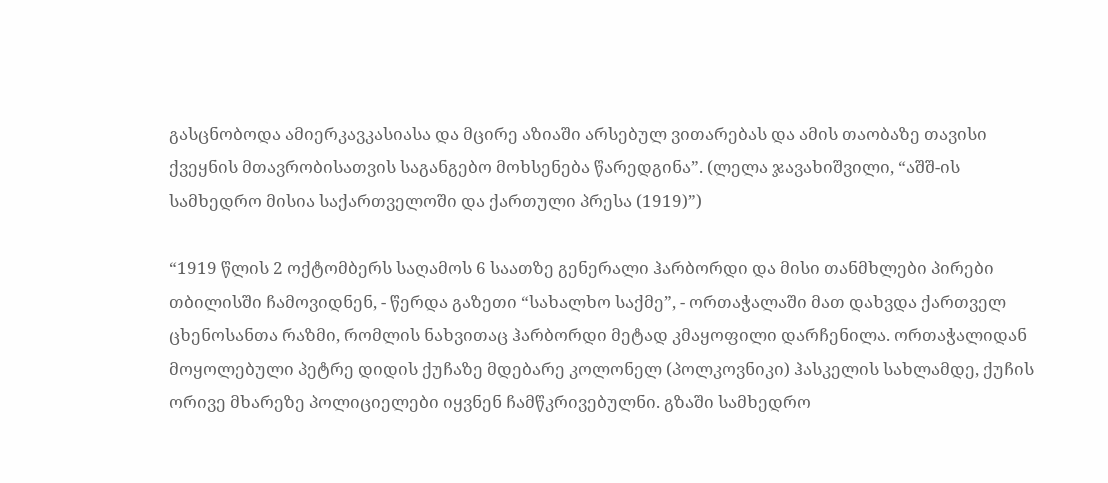გასცნობოდა ამიერკავკასიასა და მცირე აზიაში არსებულ ვითარებას და ამის თაობაზე თავისი ქვეყნის მთავრობისათვის საგანგებო მოხსენება წარედგინა”. (ლელა ჯავახიშვილი, “აშშ-ის სამხედრო მისია საქართველოში და ქართული პრესა (1919)”)

“1919 წლის 2 ოქტომბერს საღამოს 6 საათზე გენერალი ჰარბორდი და მისი თანმხლები პირები თბილისში ჩამოვიდნენ, - წერდა გაზეთი “სახალხო საქმე”, - ორთაჭალაში მათ დახვდა ქართველ ცხენოსანთა რაზმი, რომლის ნახვითაც ჰარბორდი მეტად კმაყოფილი დარჩენილა. ორთაჭალიდან მოყოლებული პეტრე დიდის ქუჩაზე მდებარე კოლონელ (პოლკოვნიკი) ჰასკელის სახლამდე, ქუჩის ორივე მხარეზე პოლიციელები იყვნენ ჩამწკრივებულნი. გზაში სამხედრო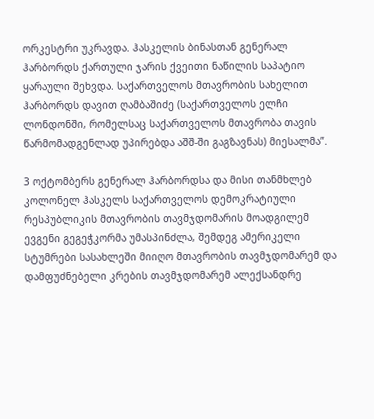ორკესტრი უკრავდა. ჰასკელის ბინასთან გენერალ ჰარბორდს ქართული ჯარის ქვეითი ნაწილის საპატიო ყარაული შეხვდა. საქართველოს მთავრობის სახელით ჰარბორდს დავით ღამბაშიძე (საქართველოს ელჩი ლონდონში, რომელსაც საქართველოს მთავრობა თავის წარმომადგენლად უპირებდა აშშ-ში გაგზავნას) მიესალმა”.

3 ოქტომბერს გენერალ ჰარბორდსა და მისი თანმხლებ კოლონელ ჰასკელს საქართველოს დემოკრატიული რესპუბლიკის მთავრობის თავმჯდომარის მოადგილემ ევგენი გეგეჭკორმა უმასპინძლა, შემდეგ ამერიკელი სტუმრები სასახლეში მიიღო მთავრობის თავმჯდომარემ და დამფუძნებელი კრების თავმჯდომარემ ალექსანდრე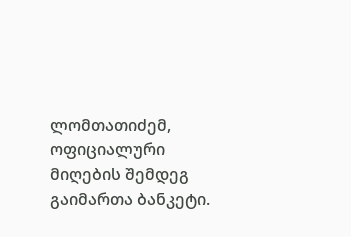ლომთათიძემ, ოფიციალური მიღების შემდეგ გაიმართა ბანკეტი.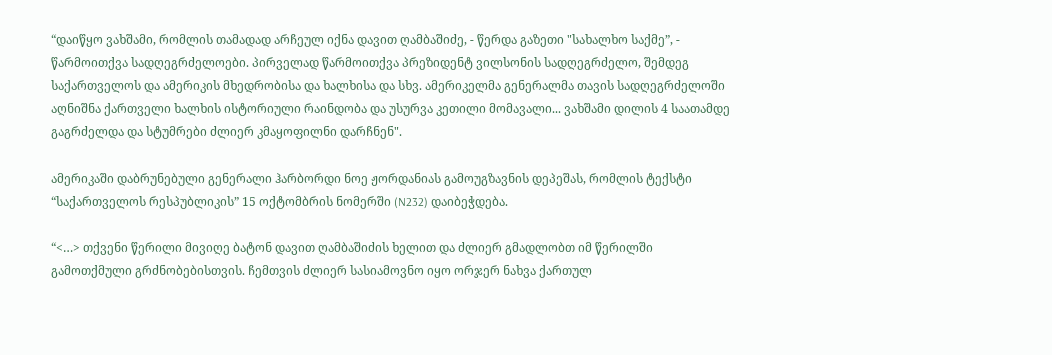“დაიწყო ვახშამი, რომლის თამადად არჩეულ იქნა დავით ღამბაშიძე, - წერდა გაზეთი "სახალხო საქმე”, - წარმოითქვა სადღეგრძელოები. პირველად წარმოითქვა პრეზიდენტ ვილსონის სადღეგრძელო, შემდეგ საქართველოს და ამერიკის მხედრობისა და ხალხისა და სხვ. ამერიკელმა გენერალმა თავის სადღეგრძელოში აღნიშნა ქართველი ხალხის ისტორიული რაინდობა და უსურვა კეთილი მომავალი... ვახშამი დილის 4 საათამდე გაგრძელდა და სტუმრები ძლიერ კმაყოფილნი დარჩნენ".

ამერიკაში დაბრუნებული გენერალი ჰარბორდი ნოე ჟორდანიას გამოუგზავნის დეპეშას, რომლის ტექსტი “საქართველოს რესპუბლიკის” 15 ოქტომბრის ნომერში (N232) დაიბეჭდება.

“<…> თქვენი წერილი მივიღე ბატონ დავით ღამბაშიძის ხელით და ძლიერ გმადლობთ იმ წერილში გამოთქმული გრძნობებისთვის. ჩემთვის ძლიერ სასიამოვნო იყო ორჯერ ნახვა ქართულ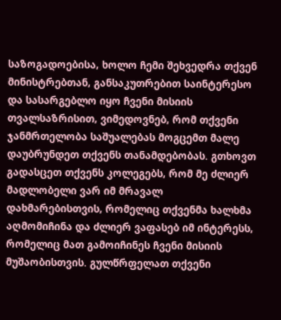საზოგადოებისა, ხოლო ჩემი შეხვედრა თქვენ მინისტრებთან, განსაკუთრებით საინტერესო და სასარგებლო იყო ჩვენი მისიის თვალსაზრისით, ვიმედოვნებ, რომ თქვენი ჯანმრთელობა საშუალებას მოგცემთ მალე დაუბრუნდეთ თქვენს თანამდებობას. გთხოვთ გადასცეთ თქვენს კოლეგებს, რომ მე ძლიერ მადლობელი ვარ იმ მრავალ დახმარებისთვის, რომელიც თქვენმა ხალხმა აღმომიჩინა და ძლიერ ვაფასებ იმ ინტერესს, რომელიც მათ გამოიჩინეს ჩვენი მისიის მუშაობისთვის. გულწრფელათ თქვენი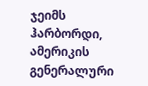ჯეიმს ჰარბორდი, ამერიკის გენერალური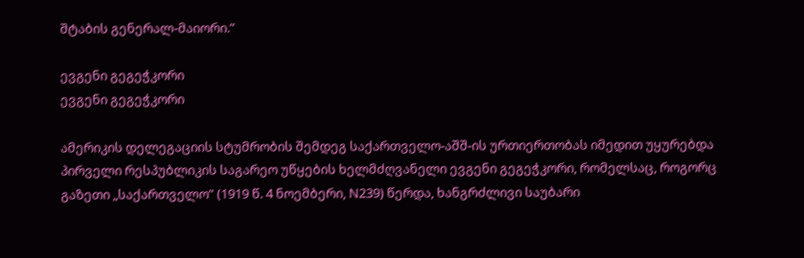შტაბის გენერალ-მაიორი.”

ევგენი გეგეჭკორი
ევგენი გეგეჭკორი

ამერიკის დელეგაციის სტუმრობის შემდეგ საქართველო-აშშ-ის ურთიერთობას იმედით უყურებდა პირველი რესპუბლიკის საგარეო უწყების ხელმძღვანელი ევგენი გეგეჭკორი, რომელსაც, როგორც გაზეთი „საქართველო” (1919 წ. 4 ნოემბერი, N239) წერდა, ხანგრძლივი საუბარი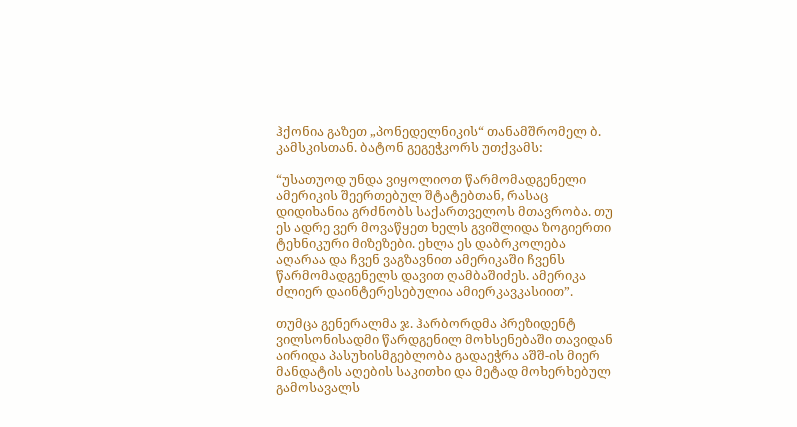ჰქონია გაზეთ „პონედელნიკის“ თანამშრომელ ბ. კამსკისთან. ბატონ გეგეჭკორს უთქვამს:

“უსათუოდ უნდა ვიყოლიოთ წარმომადგენელი ამერიკის შეერთებულ შტატებთან, რასაც დიდიხანია გრძნობს საქართველოს მთავრობა. თუ ეს ადრე ვერ მოვაწყეთ ხელს გვიშლიდა ზოგიერთი ტეხნიკური მიზეზები. ეხლა ეს დაბრკოლება აღარაა და ჩვენ ვაგზავნით ამერიკაში ჩვენს წარმომადგენელს დავით ღამბაშიძეს. ამერიკა ძლიერ დაინტერესებულია ამიერკავკასიით”.

თუმცა გენერალმა ჯ. ჰარბორდმა პრეზიდენტ ვილსონისადმი წარდგენილ მოხსენებაში თავიდან აირიდა პასუხისმგებლობა გადაეჭრა აშშ-ის მიერ მანდატის აღების საკითხი და მეტად მოხერხებულ გამოსავალს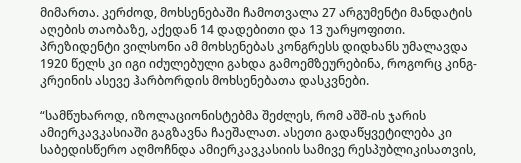მიმართა. კერძოდ, მოხსენებაში ჩამოთვალა 27 არგუმენტი მანდატის აღების თაობაზე, აქედან 14 დადებითი და 13 უარყოფითი. პრეზიდენტი ვილსონი ამ მოხსენებას კონგრესს დიდხანს უმალავდა 1920 წელს კი იგი იძულებული გახდა გამოემზეურებინა, როგორც კინგ-კრეინის ასევე ჰარბორდის მოხსენებათა დასკვნები.

“სამწუხაროდ, იზოლაციონისტებმა შეძლეს, რომ აშშ-ის ჯარის ამიერკავკასიაში გაგზავნა ჩაეშალათ. ასეთი გადაწყვეტილება კი საბედისწერო აღმოჩნდა ამიერკავკასიის სამივე რესპუბლიკისათვის,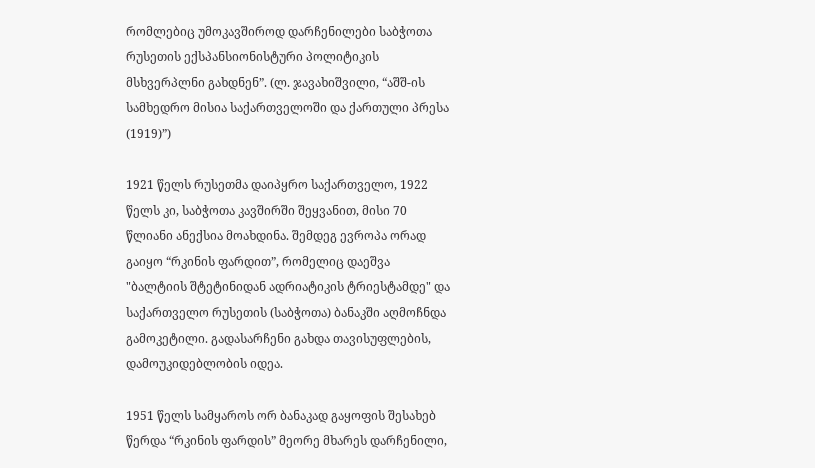რომლებიც უმოკავშიროდ დარჩენილები საბჭოთა რუსეთის ექსპანსიონისტური პოლიტიკის მსხვერპლნი გახდნენ”. (ლ. ჯავახიშვილი, “აშშ-ის სამხედრო მისია საქართველოში და ქართული პრესა (1919)”)

1921 წელს რუსეთმა დაიპყრო საქართველო, 1922 წელს კი, საბჭოთა კავშირში შეყვანით, მისი 70 წლიანი ანექსია მოახდინა. შემდეგ ევროპა ორად გაიყო “რკინის ფარდით”, რომელიც დაეშვა "ბალტიის შტეტინიდან ადრიატიკის ტრიესტამდე" და საქართველო რუსეთის (საბჭოთა) ბანაკში აღმოჩნდა გამოკეტილი. გადასარჩენი გახდა თავისუფლების, დამოუკიდებლობის იდეა.

1951 წელს სამყაროს ორ ბანაკად გაყოფის შესახებ წერდა “რკინის ფარდის” მეორე მხარეს დარჩენილი,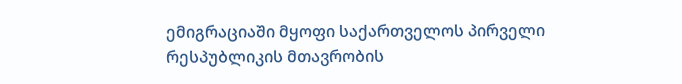ემიგრაციაში მყოფი საქართველოს პირველი რესპუბლიკის მთავრობის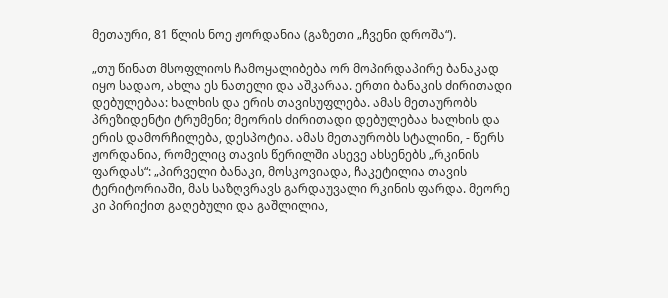მეთაური, 81 წლის ნოე ჟორდანია (გაზეთი „ჩვენი დროშა“).

„თუ წინათ მსოფლიოს ჩამოყალიბება ორ მოპირდაპირე ბანაკად იყო სადაო, ახლა ეს ნათელი და აშკარაა. ერთი ბანაკის ძირითადი დებულებაა: ხალხის და ერის თავისუფლება. ამას მეთაურობს პრეზიდენტი ტრუმენი; მეორის ძირითადი დებულებაა ხალხის და ერის დამორჩილება, დესპოტია. ამას მეთაურობს სტალინი, - წერს ჟორდანია, რომელიც თავის წერილში ასევე ახსენებს „რკინის ფარდას“: „პირველი ბანაკი, მოსკოვიადა, ჩაკეტილია თავის ტერიტორიაში, მას საზღვრავს გარდაუვალი რკინის ფარდა. მეორე კი პირიქით გაღებული და გაშლილია,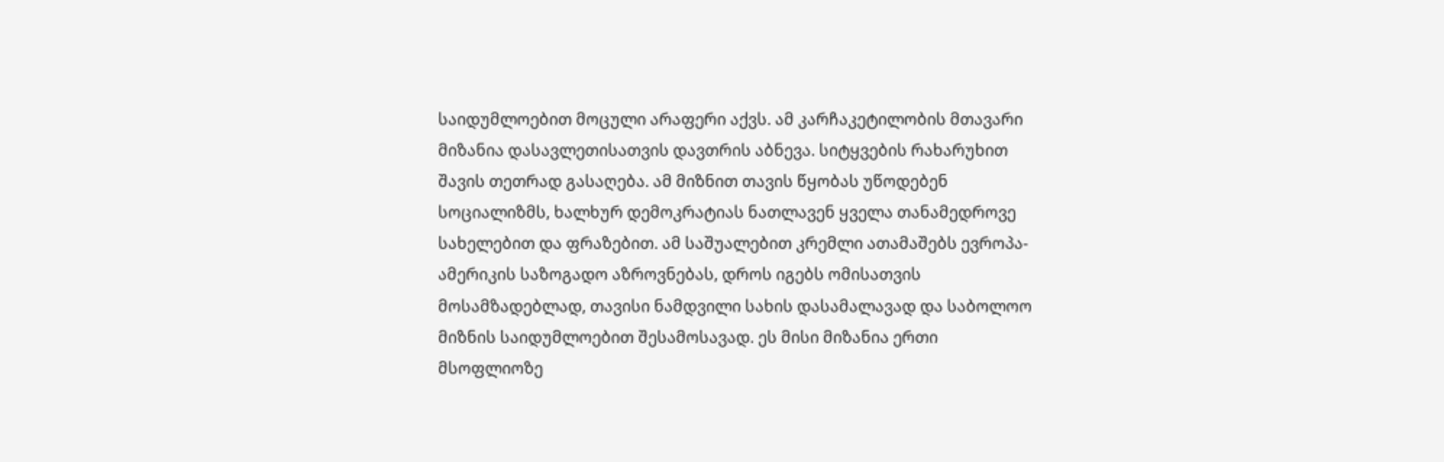საიდუმლოებით მოცული არაფერი აქვს. ამ კარჩაკეტილობის მთავარი მიზანია დასავლეთისათვის დავთრის აბნევა. სიტყვების რახარუხით შავის თეთრად გასაღება. ამ მიზნით თავის წყობას უწოდებენ სოციალიზმს, ხალხურ დემოკრატიას ნათლავენ ყველა თანამედროვე სახელებით და ფრაზებით. ამ საშუალებით კრემლი ათამაშებს ევროპა-ამერიკის საზოგადო აზროვნებას, დროს იგებს ომისათვის მოსამზადებლად, თავისი ნამდვილი სახის დასამალავად და საბოლოო მიზნის საიდუმლოებით შესამოსავად. ეს მისი მიზანია ერთი მსოფლიოზე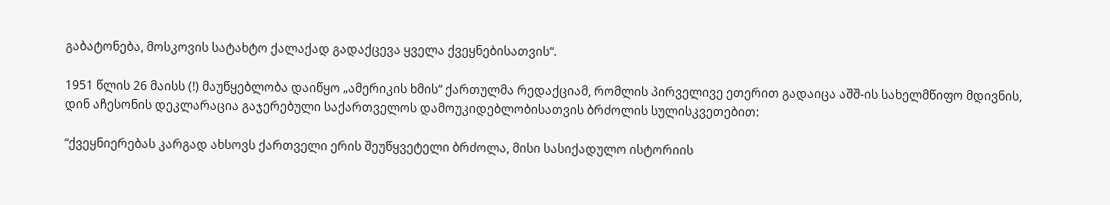გაბატონება, მოსკოვის სატახტო ქალაქად გადაქცევა ყველა ქვეყნებისათვის“.

1951 წლის 26 მაისს (!) მაუწყებლობა დაიწყო „ამერიკის ხმის“ ქართულმა რედაქციამ, რომლის პირველივე ეთერით გადაიცა აშშ-ის სახელმწიფო მდივნის, დინ აჩესონის დეკლარაცია გაჯერებული საქართველოს დამოუკიდებლობისათვის ბრძოლის სულისკვეთებით:

“ქვეყნიერებას კარგად ახსოვს ქართველი ერის შეუწყვეტელი ბრძოლა, მისი სასიქადულო ისტორიის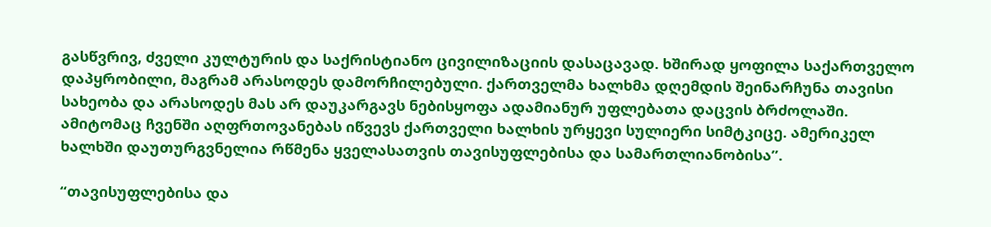გასწვრივ, ძველი კულტურის და საქრისტიანო ცივილიზაციის დასაცავად. ხშირად ყოფილა საქართველო დაპყრობილი, მაგრამ არასოდეს დამორჩილებული. ქართველმა ხალხმა დღემდის შეინარჩუნა თავისი სახეობა და არასოდეს მას არ დაუკარგავს ნებისყოფა ადამიანურ უფლებათა დაცვის ბრძოლაში. ამიტომაც ჩვენში აღფრთოვანებას იწვევს ქართველი ხალხის ურყევი სულიერი სიმტკიცე. ამერიკელ ხალხში დაუთურგვნელია რწმენა ყველასათვის თავისუფლებისა და სამართლიანობისა”.

“თავისუფლებისა და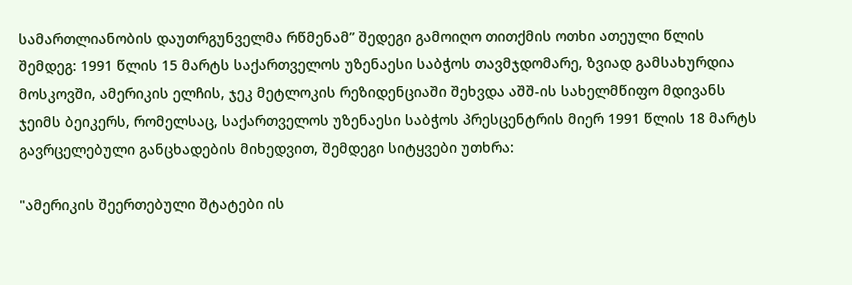სამართლიანობის დაუთრგუნველმა რწმენამ” შედეგი გამოიღო თითქმის ოთხი ათეული წლის შემდეგ: 1991 წლის 15 მარტს საქართველოს უზენაესი საბჭოს თავმჯდომარე, ზვიად გამსახურდია მოსკოვში, ამერიკის ელჩის, ჯეკ მეტლოკის რეზიდენციაში შეხვდა აშშ-ის სახელმწიფო მდივანს ჯეიმს ბეიკერს, რომელსაც, საქართველოს უზენაესი საბჭოს პრესცენტრის მიერ 1991 წლის 18 მარტს გავრცელებული განცხადების მიხედვით, შემდეგი სიტყვები უთხრა:

"ამერიკის შეერთებული შტატები ის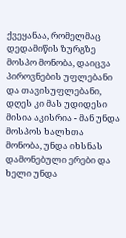ქვეყანაა, რომელმაც დედამიწის ზურგზე მოსპო მონობა, დაიცვა პიროვნების უფლებანი და თავისუფლებანი, დღეს კი მას უდიდესი მისია აკისრია - მან უნდა მოსპოს ხალხთა მონობა, უნდა იხსნას დამონებული ერები და ხელი უნდა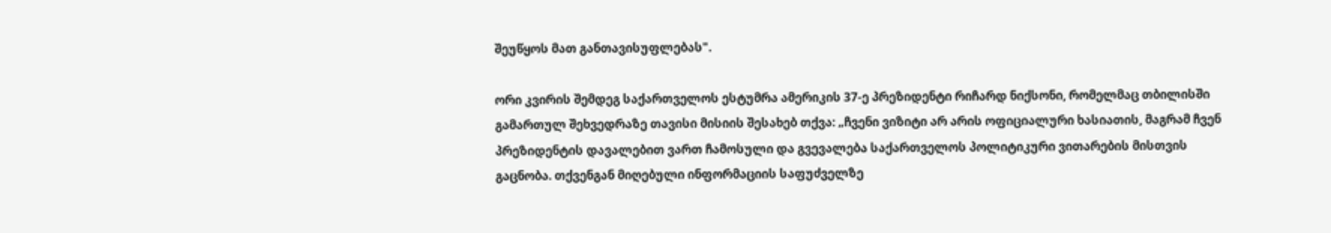შეუწყოს მათ განთავისუფლებას".

ორი კვირის შემდეგ საქართველოს ესტუმრა ამერიკის 37-ე პრეზიდენტი რიჩარდ ნიქსონი, რომელმაც თბილისში გამართულ შეხვედრაზე თავისი მისიის შესახებ თქვა: „ჩვენი ვიზიტი არ არის ოფიციალური ხასიათის, მაგრამ ჩვენ პრეზიდენტის დავალებით ვართ ჩამოსული და გვევალება საქართველოს პოლიტიკური ვითარების მისთვის გაცნობა. თქვენგან მიღებული ინფორმაციის საფუძველზე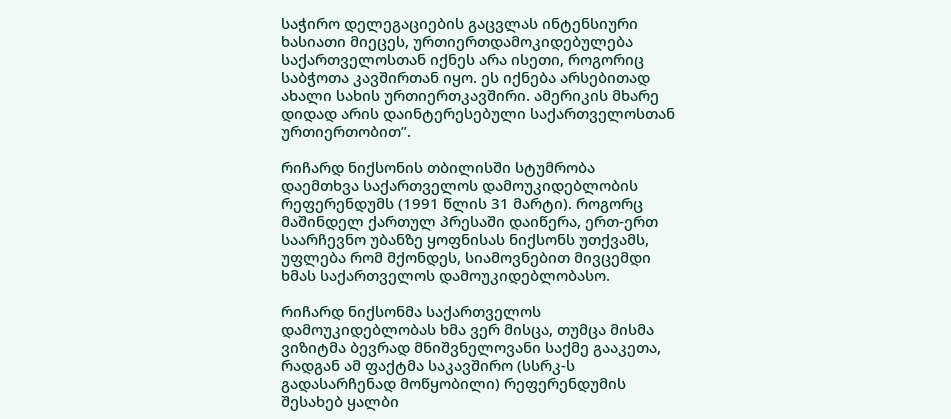საჭირო დელეგაციების გაცვლას ინტენსიური ხასიათი მიეცეს, ურთიერთდამოკიდებულება საქართველოსთან იქნეს არა ისეთი, როგორიც საბჭოთა კავშირთან იყო. ეს იქნება არსებითად ახალი სახის ურთიერთკავშირი. ამერიკის მხარე დიდად არის დაინტერესებული საქართველოსთან ურთიერთობით”.

რიჩარდ ნიქსონის თბილისში სტუმრობა დაემთხვა საქართველოს დამოუკიდებლობის რეფერენდუმს (1991 წლის 31 მარტი). როგორც მაშინდელ ქართულ პრესაში დაიწერა, ერთ-ერთ საარჩევნო უბანზე ყოფნისას ნიქსონს უთქვამს, უფლება რომ მქონდეს, სიამოვნებით მივცემდი ხმას საქართველოს დამოუკიდებლობასო.

რიჩარდ ნიქსონმა საქართველოს დამოუკიდებლობას ხმა ვერ მისცა, თუმცა მისმა ვიზიტმა ბევრად მნიშვნელოვანი საქმე გააკეთა, რადგან ამ ფაქტმა საკავშირო (სსრკ-ს გადასარჩენად მოწყობილი) რეფერენდუმის შესახებ ყალბი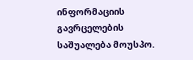ინფორმაციის გავრცელების საშუალება მოუსპო.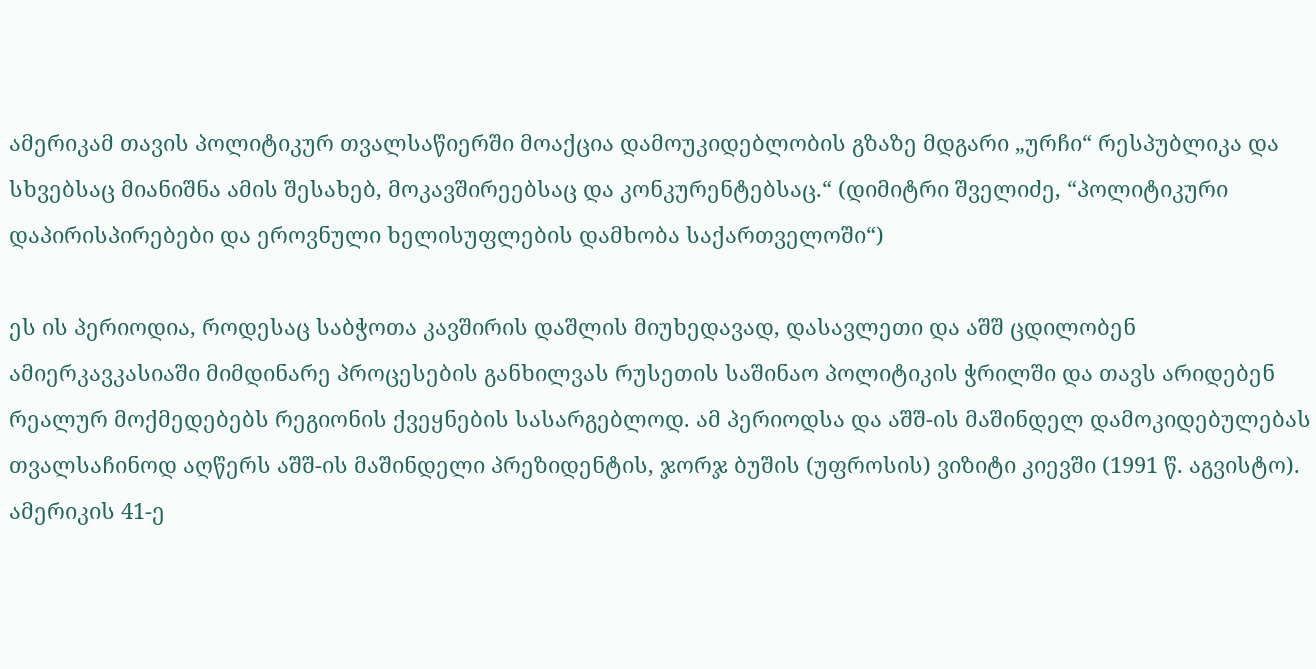ამერიკამ თავის პოლიტიკურ თვალსაწიერში მოაქცია დამოუკიდებლობის გზაზე მდგარი „ურჩი“ რესპუბლიკა და სხვებსაც მიანიშნა ამის შესახებ, მოკავშირეებსაც და კონკურენტებსაც.“ (დიმიტრი შველიძე, “პოლიტიკური დაპირისპირებები და ეროვნული ხელისუფლების დამხობა საქართველოში“)

ეს ის პერიოდია, როდესაც საბჭოთა კავშირის დაშლის მიუხედავად, დასავლეთი და აშშ ცდილობენ ამიერკავკასიაში მიმდინარე პროცესების განხილვას რუსეთის საშინაო პოლიტიკის ჭრილში და თავს არიდებენ რეალურ მოქმედებებს რეგიონის ქვეყნების სასარგებლოდ. ამ პერიოდსა და აშშ-ის მაშინდელ დამოკიდებულებას თვალსაჩინოდ აღწერს აშშ-ის მაშინდელი პრეზიდენტის, ჯორჯ ბუშის (უფროსის) ვიზიტი კიევში (1991 წ. აგვისტო). ამერიკის 41-ე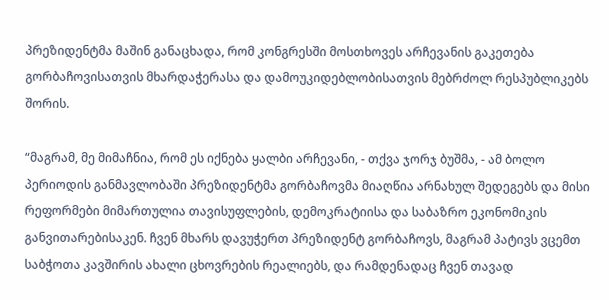პრეზიდენტმა მაშინ განაცხადა, რომ კონგრესში მოსთხოვეს არჩევანის გაკეთება გორბაჩოვისათვის მხარდაჭერასა და დამოუკიდებლობისათვის მებრძოლ რესპუბლიკებს შორის.

“მაგრამ, მე მიმაჩნია, რომ ეს იქნება ყალბი არჩევანი, - თქვა ჯორჯ ბუშმა, - ამ ბოლო პერიოდის განმავლობაში პრეზიდენტმა გორბაჩოვმა მიაღწია არნახულ შედეგებს და მისი რეფორმები მიმართულია თავისუფლების, დემოკრატიისა და საბაზრო ეკონომიკის განვითარებისაკენ. ჩვენ მხარს დავუჭერთ პრეზიდენტ გორბაჩოვს, მაგრამ პატივს ვცემთ საბჭოთა კავშირის ახალი ცხოვრების რეალიებს, და რამდენადაც ჩვენ თავად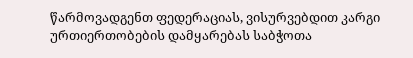წარმოვადგენთ ფედერაციას, ვისურვებდით კარგი ურთიერთობების დამყარებას საბჭოთა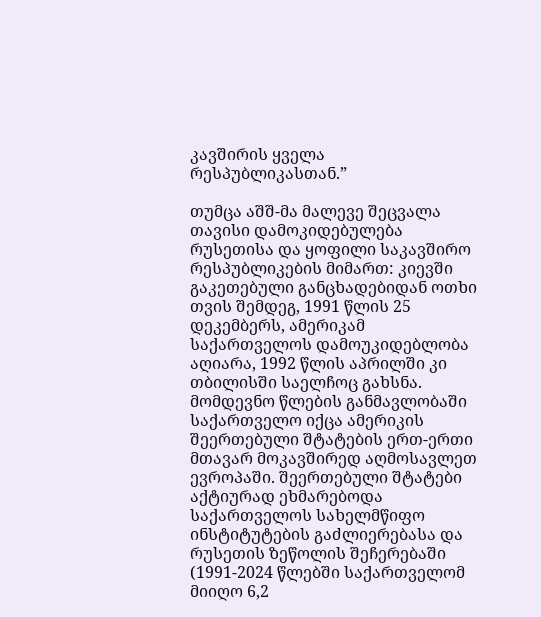კავშირის ყველა რესპუბლიკასთან.”

თუმცა აშშ-მა მალევე შეცვალა თავისი დამოკიდებულება რუსეთისა და ყოფილი საკავშირო რესპუბლიკების მიმართ: კიევში გაკეთებული განცხადებიდან ოთხი თვის შემდეგ, 1991 წლის 25 დეკემბერს, ამერიკამ საქართველოს დამოუკიდებლობა აღიარა, 1992 წლის აპრილში კი თბილისში საელჩოც გახსნა. მომდევნო წლების განმავლობაში საქართველო იქცა ამერიკის შეერთებული შტატების ერთ-ერთი მთავარ მოკავშირედ აღმოსავლეთ ევროპაში. შეერთებული შტატები აქტიურად ეხმარებოდა საქართველოს სახელმწიფო ინსტიტუტების გაძლიერებასა და რუსეთის ზეწოლის შეჩერებაში (1991-2024 წლებში საქართველომ მიიღო 6,2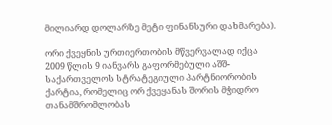მილიარდ დოლარზე მეტი ფინანსური დახმარება).

ორი ქვეყნის ურთიერთობის მწვერვალად იქცა 2009 წლის 9 იანვარს გაფორმებული აშშ-საქართველოს სტრატეგიული პარტნიორობის ქარტია, რომელიც ორ ქვეყანას შორის მჭიდრო თანამშრომლობას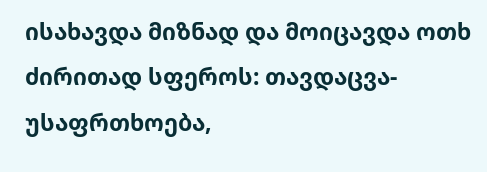ისახავდა მიზნად და მოიცავდა ოთხ ძირითად სფეროს: თავდაცვა-უსაფრთხოება,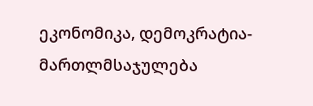ეკონომიკა, დემოკრატია-მართლმსაჯულება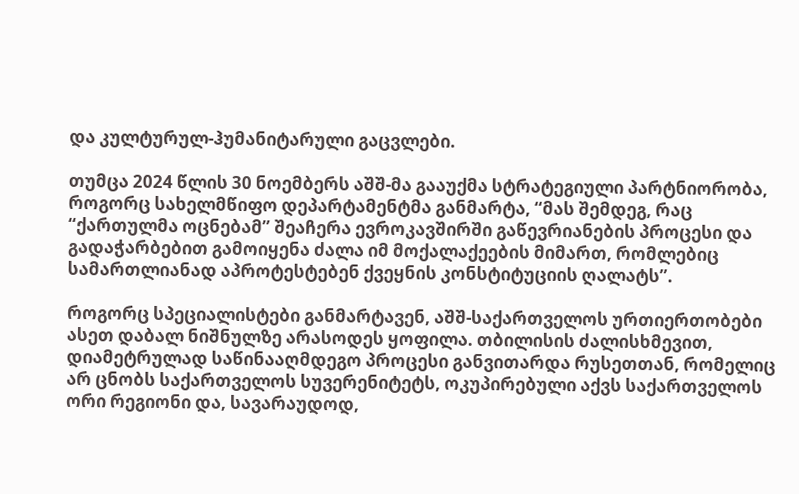და კულტურულ-ჰუმანიტარული გაცვლები.

თუმცა 2024 წლის 30 ნოემბერს აშშ-მა გააუქმა სტრატეგიული პარტნიორობა, როგორც სახელმწიფო დეპარტამენტმა განმარტა, “მას შემდეგ, რაც “ქართულმა ოცნებამ” შეაჩერა ევროკავშირში გაწევრიანების პროცესი და გადაჭარბებით გამოიყენა ძალა იმ მოქალაქეების მიმართ, რომლებიც სამართლიანად აპროტესტებენ ქვეყნის კონსტიტუციის ღალატს”.

როგორც სპეციალისტები განმარტავენ, აშშ-საქართველოს ურთიერთობები ასეთ დაბალ ნიშნულზე არასოდეს ყოფილა. თბილისის ძალისხმევით, დიამეტრულად საწინააღმდეგო პროცესი განვითარდა რუსეთთან, რომელიც არ ცნობს საქართველოს სუვერენიტეტს, ოკუპირებული აქვს საქართველოს ორი რეგიონი და, სავარაუდოდ,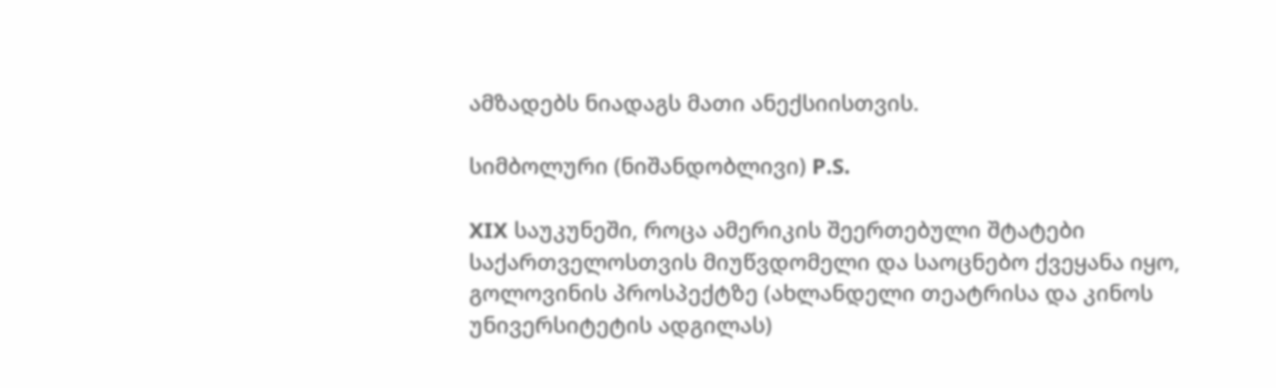ამზადებს ნიადაგს მათი ანექსიისთვის.

სიმბოლური (ნიშანდობლივი) P.S.

XIX საუკუნეში, როცა ამერიკის შეერთებული შტატები საქართველოსთვის მიუწვდომელი და საოცნებო ქვეყანა იყო, გოლოვინის პროსპექტზე (ახლანდელი თეატრისა და კინოს უნივერსიტეტის ადგილას)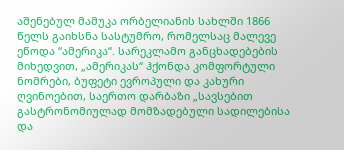აშენებულ მამუკა ორბელიანის სახლში 1866 წელს გაიხსნა სასტუმრო, რომელსაც მალევე ეწოდა “ამერიკა“. სარეკლამო განცხადებების მიხედვით, „ამერიკას“ ჰქონდა კომფორტული ნომრები, ბუფეტი ევროპული და კახური ღვინოებით, საერთო დარბაზი „სავსებით გასტრონომიულად მომზადებული სადილებისა და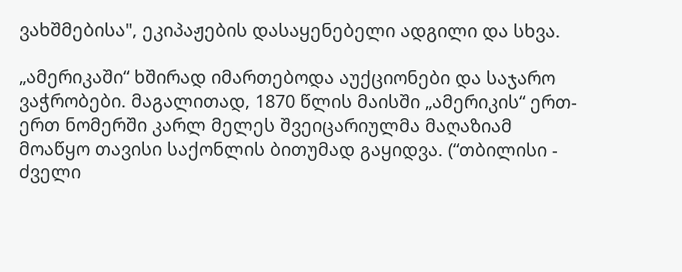ვახშმებისა", ეკიპაჟების დასაყენებელი ადგილი და სხვა.

„ამერიკაში“ ხშირად იმართებოდა აუქციონები და საჯარო ვაჭრობები. მაგალითად, 1870 წლის მაისში „ამერიკის“ ერთ-ერთ ნომერში კარლ მელეს შვეიცარიულმა მაღაზიამ მოაწყო თავისი საქონლის ბითუმად გაყიდვა. (“თბილისი - ძველი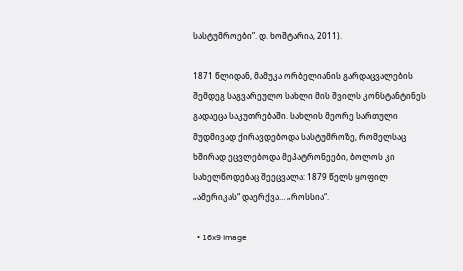სასტუმროები”. დ. ხოშტარია, 2011).

1871 წლიდან, მამუკა ორბელიანის გარდაცვალების შემდეგ საგვარეულო სახლი მის შვილს კონსტანტინეს გადაეცა საკუთრებაში. სახლის მეორე სართული მუდმივად ქირავდებოდა სასტუმროზე, რომელსაც ხშირად ეცვლებოდა მეპატრონეები, ბოლოს კი სახელწოდებაც შეეცვალა: 1879 წელს ყოფილ „ამერიკას“ დაერქვა… „როსსია“.

  • 16x9 Image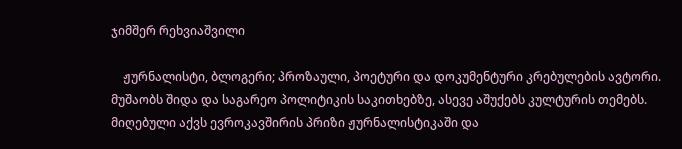ჯიმშერ რეხვიაშვილი

    ჟურნალისტი, ბლოგერი; პროზაული, პოეტური და დოკუმენტური კრებულების ავტორი. მუშაობს შიდა და საგარეო პოლიტიკის საკითხებზე, ასევე აშუქებს კულტურის თემებს. მიღებული აქვს ევროკავშირის პრიზი ჟურნალისტიკაში და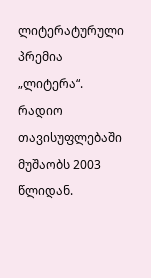ლიტერატურული პრემია „ლიტერა“. რადიო თავისუფლებაში მუშაობს 2003 წლიდან.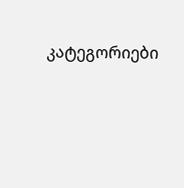კატეგორიები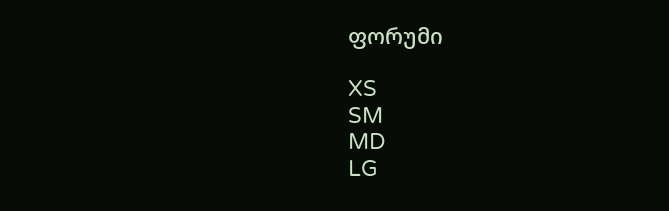ფორუმი

XS
SM
MD
LG